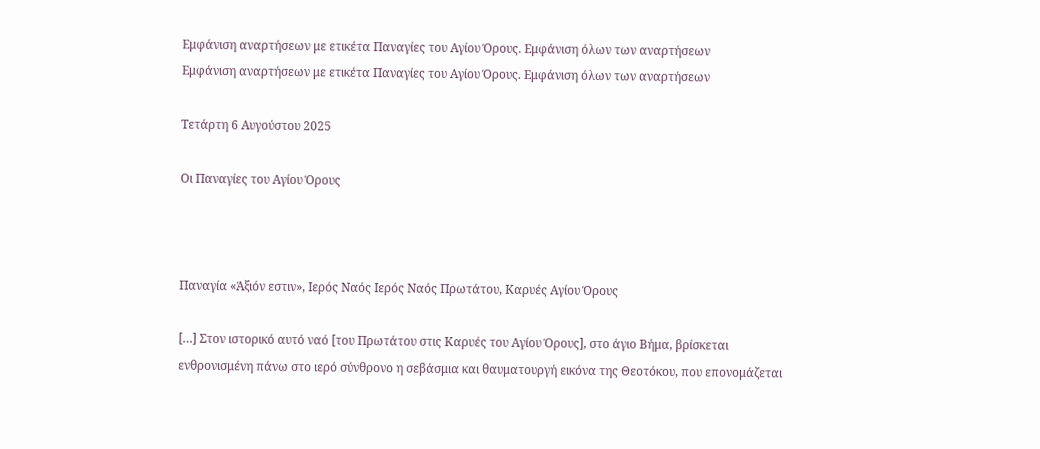Εμφάνιση αναρτήσεων με ετικέτα Παναγίες του Αγίου Όρους. Εμφάνιση όλων των αναρτήσεων
Εμφάνιση αναρτήσεων με ετικέτα Παναγίες του Αγίου Όρους. Εμφάνιση όλων των αναρτήσεων

Τετάρτη 6 Αυγούστου 2025

Οι Παναγίες του Αγίου Όρους



Παναγία «Άξιόν εστιν», Ιερός Ναός Ιερός Ναός Πρωτάτου, Καρυές Αγίου Όρους

[…] Στον ιστορικό αυτό ναό [του Πρωτάτου στις Καρυές του Αγίου Όρους], στο άγιο Βήμα, βρίσκεται ενθρονισμένη πάνω στο ιερό σύνθρονο η σεβάσμια και θαυματουργή εικόνα της Θεοτόκου, που επονομάζεται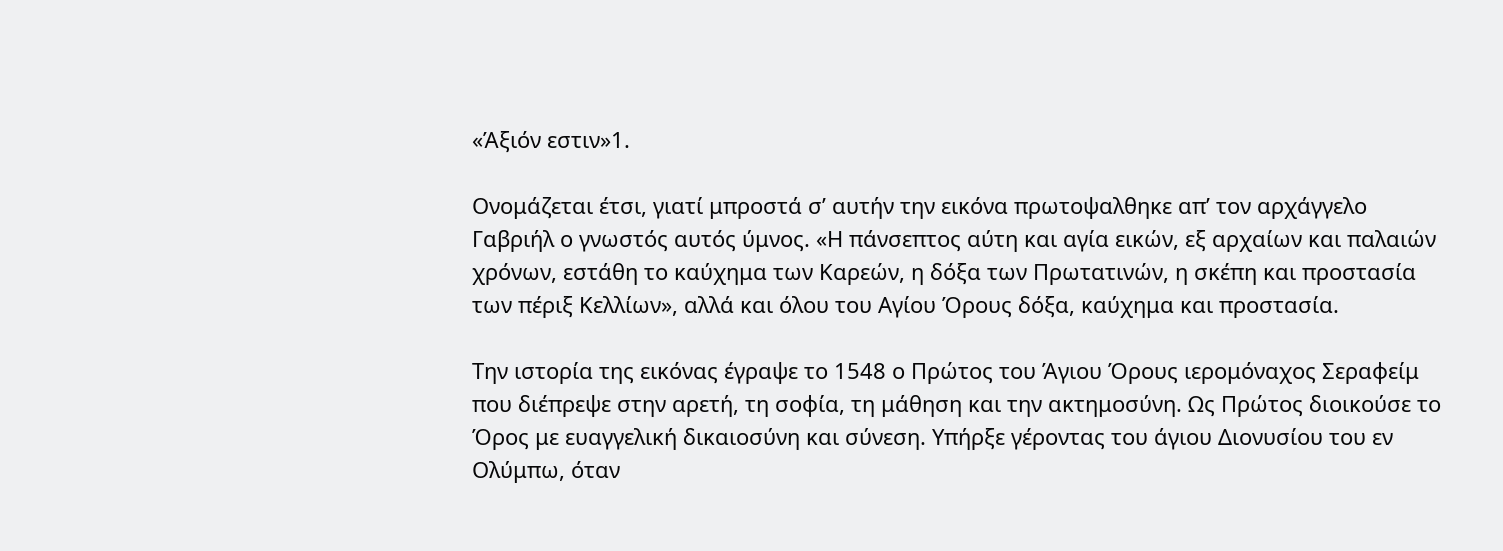«Άξιόν εστιν»1.

Ονομάζεται έτσι, γιατί μπροστά σ’ αυτήν την εικόνα πρωτοψαλθηκε απ’ τον αρχάγγελο Γαβριήλ ο γνωστός αυτός ύμνος. «Η πάνσεπτος αύτη και αγία εικών, εξ αρχαίων και παλαιών χρόνων, εστάθη το καύχημα των Καρεών, η δόξα των Πρωτατινών, η σκέπη και προστασία των πέριξ Κελλίων», αλλά και όλου του Αγίου Όρους δόξα, καύχημα και προστασία.

Την ιστορία της εικόνας έγραψε το 1548 ο Πρώτος του Άγιου Όρους ιερομόναχος Σεραφείμ που διέπρεψε στην αρετή, τη σοφία, τη μάθηση και την ακτημοσύνη. Ως Πρώτος διοικούσε το Όρος με ευαγγελική δικαιοσύνη και σύνεση. Υπήρξε γέροντας του άγιου Διονυσίου του εν Ολύμπω, όταν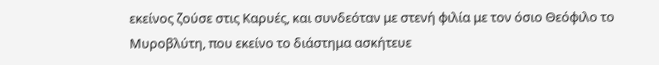εκείνος ζούσε στις Καρυές, και συνδεόταν με στενή φιλία με τον όσιο Θεόφιλο το Μυροβλύτη, που εκείνο το διάστημα ασκήτευε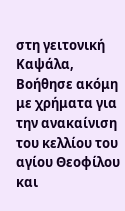στη γειτονική Καψάλα, Βοήθησε ακόμη με χρήματα για την ανακαίνιση του κελλίου του αγίου Θεοφίλου και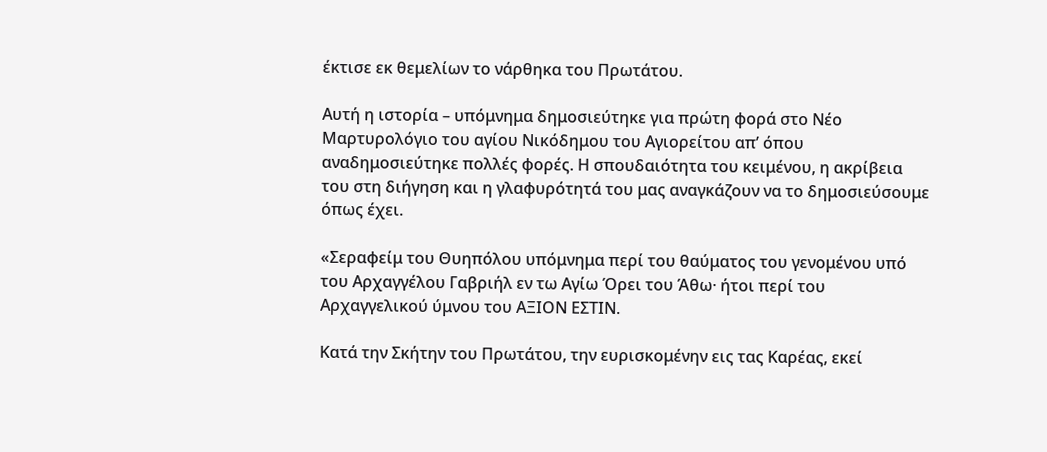έκτισε εκ θεμελίων το νάρθηκα του Πρωτάτου.

Αυτή η ιστορία – υπόμνημα δημοσιεύτηκε για πρώτη φορά στο Νέο Μαρτυρολόγιο του αγίου Νικόδημου του Αγιορείτου απ’ όπου αναδημοσιεύτηκε πολλές φορές. Η σπουδαιότητα του κειμένου, η ακρίβεια του στη διήγηση και η γλαφυρότητά του μας αναγκάζουν να το δημοσιεύσουμε όπως έχει.

«Σεραφείμ του Θυηπόλου υπόμνημα περί του θαύματος του γενομένου υπό του Αρχαγγέλου Γαβριήλ εν τω Αγίω Όρει του Άθω· ήτοι περί του Αρχαγγελικού ύμνου του ΑΞΙΟΝ ΕΣΤΙΝ.

Κατά την Σκήτην του Πρωτάτου, την ευρισκομένην εις τας Καρέας, εκεί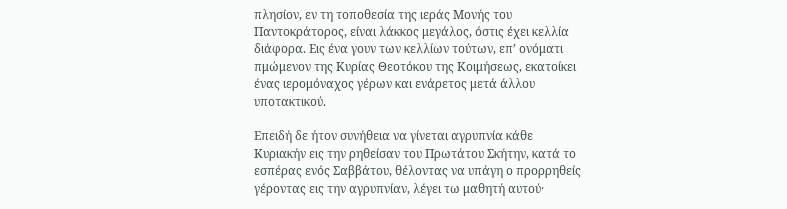πλησίον, εν τη τοποθεσία της ιεράς Μονής του Παντοκράτορος, είναι λάκκος μεγάλος, όστις έχει κελλία διάφορα. Εις ένα γουν των κελλίων τούτων, επ’ ονόματι πμώμενον της Κυρίας Θεοτόκου της Κοιμήσεως, εκατοίκει ένας ιερομόναχος γέρων και ενάρετος μετά άλλου υποτακτικού.

Επειδή δε ήτον συνήθεια να γίνεται αγρυπνία κάθε Κυριακήν εις την ρηθείσαν του Πρωτάτου Σκήτην, κατά το εσπέρας ενός Σαββάτου, θέλοντας να υπάγη ο προρρηθείς γέροντας εις την αγρυπνίαν, λέγει τω μαθητή αυτού·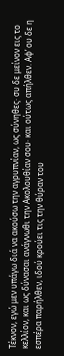Τέκνον, εγώ μεν υπάγω διά να ακούσω την αγρυπνίαν, ως σύνηθες· συ δε μείνον εις το κελλίον, και ως δύνασαι ανάγνωθι την Ακολουθίαν σου· και ούτως απήλθεν. Αφ’ ου δε η εσπέρα παρήλθεν, ιδού κρούει τις την θύραν του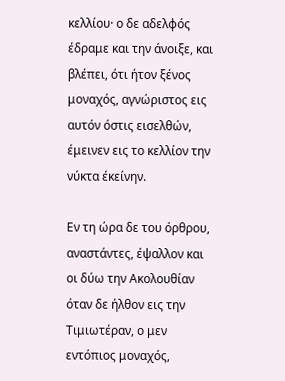κελλίου· ο δε αδελφός έδραμε και την άνοιξε, και βλέπει, ότι ήτον ξένος μοναχός, αγνώριστος εις αυτόν όστις εισελθών, έμεινεν εις το κελλίον την νύκτα έκείνην.

Εν τη ώρα δε του όρθρου, αναστάντες, έψαλλον και οι δύω την Ακολουθίαν όταν δε ήλθον εις την Τιμιωτέραν, ο μεν εντόπιος μοναχός,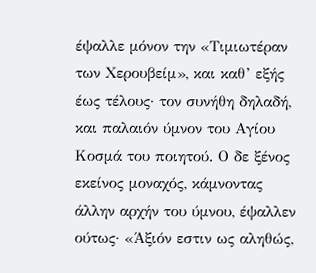έψαλλε μόνον την «Τιμιωτέραν των Χερουβείμ», και καθ’ εξής έως τέλους· τον συνήθη δηλαδή, και παλαιόν ύμνον του Αγίου Κοσμά του ποιητού. Ο δε ξένος εκείνος μοναχός, κάμνοντας άλλην αρχήν του ύμνου, έψαλλεν ούτως· «Άξιόν εστιν ως αληθώς,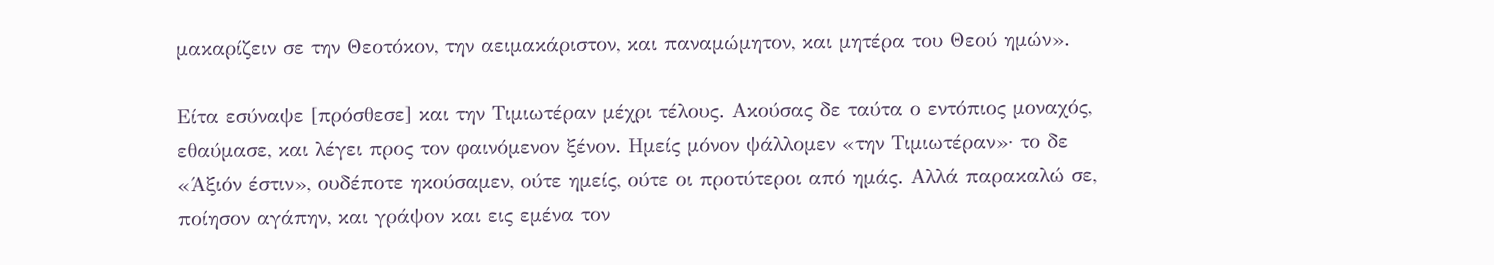μακαρίζειν σε την Θεοτόκον, την αειμακάριστον, και παναμώμητον, και μητέρα του Θεού ημών».

Είτα εσύναψε [πρόσθεσε] και την Τιμιωτέραν μέχρι τέλους. Ακούσας δε ταύτα ο εντόπιος μοναχός, εθαύμασε, και λέγει προς τον φαινόμενον ξένον. Ημείς μόνον ψάλλομεν «την Τιμιωτέραν»· το δε «Άξιόν έστιν», ουδέποτε ηκούσαμεν, ούτε ημείς, ούτε οι προτύτεροι από ημάς. Αλλά παρακαλώ σε, ποίησον αγάπην, και γράψον και εις εμένα τον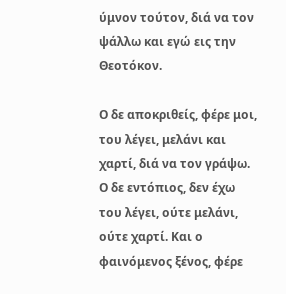ύμνον τούτον, διά να τον ψάλλω και εγώ εις την Θεοτόκον.

Ο δε αποκριθείς, φέρε μοι, του λέγει, μελάνι και χαρτί, διά να τον γράψω. Ο δε εντόπιος, δεν έχω του λέγει, ούτε μελάνι, ούτε χαρτί. Και ο φαινόμενος ξένος, φέρε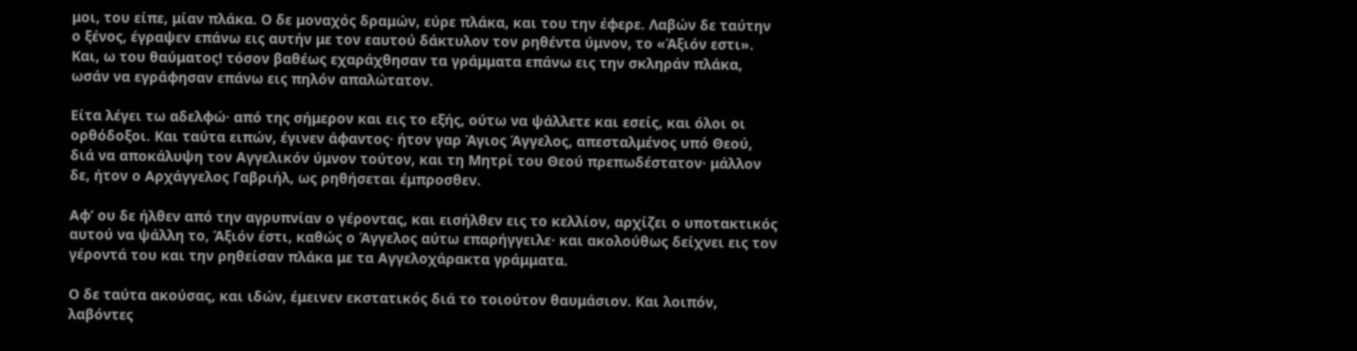μοι, του είπε, μίαν πλάκα. Ο δε μοναχός δραμών, εύρε πλάκα, και του την έφερε. Λαβών δε ταύτην ο ξένος, έγραψεν επάνω εις αυτήν με τον εαυτού δάκτυλον τον ρηθέντα ύμνον, το «Άξιόν εστι». Και, ω του θαύματος! τόσον βαθέως εχαράχθησαν τα γράμματα επάνω εις την σκληράν πλάκα, ωσάν να εγράφησαν επάνω εις πηλόν απαλώτατον.

Είτα λέγει τω αδελφώ· από της σήμερον και εις το εξής, ούτω να ψάλλετε και εσείς, και όλοι οι ορθόδοξοι. Και ταύτα ειπών, έγινεν άφαντος· ήτον γαρ Άγιος Άγγελος, απεσταλμένος υπό Θεού, διά να αποκάλυψη τον Αγγελικόν ύμνον τούτον, και τη Μητρί του Θεού πρεπωδέστατον· μάλλον δε, ήτον ο Αρχάγγελος Γαβριήλ, ως ρηθήσεται έμπροσθεν.

Αφ’ ου δε ήλθεν από την αγρυπνίαν ο γέροντας, και εισήλθεν εις το κελλίον, αρχίζει ο υποτακτικός αυτού να ψάλλη το, Άξιόν έστι, καθώς ο Άγγελος αύτω επαρήγγειλε· και ακολούθως δείχνει εις τον γέροντά του και την ρηθείσαν πλάκα με τα Αγγελοχάρακτα γράμματα.

Ο δε ταύτα ακούσας, και ιδών, έμεινεν εκστατικός διά το τοιούτον θαυμάσιον. Και λοιπόν, λαβόντες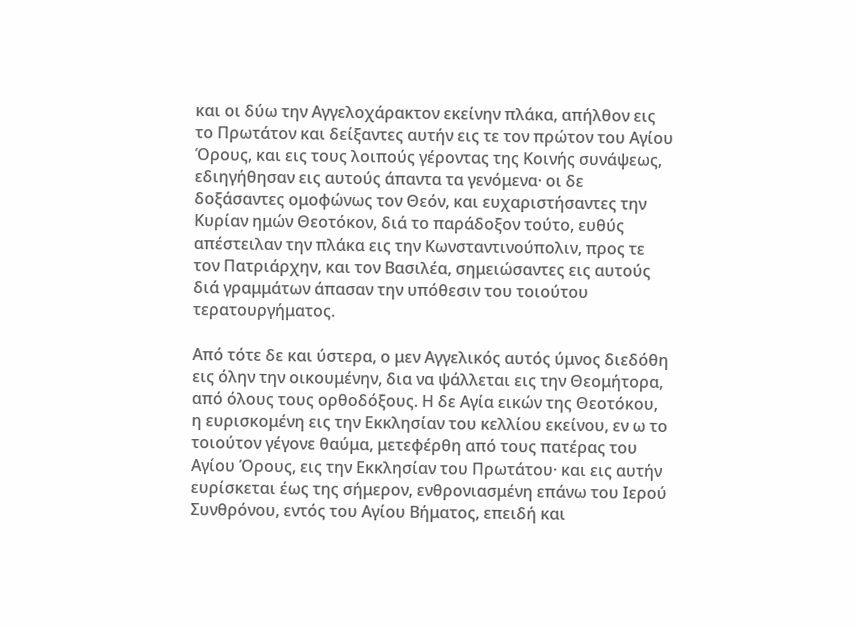και οι δύω την Αγγελοχάρακτον εκείνην πλάκα, απήλθον εις το Πρωτάτον και δείξαντες αυτήν εις τε τον πρώτον του Αγίου Όρους, και εις τους λοιπούς γέροντας της Κοινής συνάψεως, εδιηγήθησαν εις αυτούς άπαντα τα γενόμενα· οι δε δοξάσαντες ομοφώνως τον Θεόν, και ευχαριστήσαντες την Κυρίαν ημών Θεοτόκον, διά το παράδοξον τούτο, ευθύς απέστειλαν την πλάκα εις την Κωνσταντινούπολιν, προς τε τον Πατριάρχην, και τον Βασιλέα, σημειώσαντες εις αυτούς διά γραμμάτων άπασαν την υπόθεσιν του τοιούτου τερατουργήματος.

Από τότε δε και ύστερα, ο μεν Αγγελικός αυτός ύμνος διεδόθη εις όλην την οικουμένην, δια να ψάλλεται εις την Θεομήτορα, από όλους τους ορθοδόξους. Η δε Αγία εικών της Θεοτόκου, η ευρισκομένη εις την Εκκλησίαν του κελλίου εκείνου, εν ω το τοιούτον γέγονε θαύμα, μετεφέρθη από τους πατέρας του Αγίου Όρους, εις την Εκκλησίαν του Πρωτάτου· και εις αυτήν ευρίσκεται έως της σήμερον, ενθρονιασμένη επάνω του Ιερού Συνθρόνου, εντός του Αγίου Βήματος, επειδή και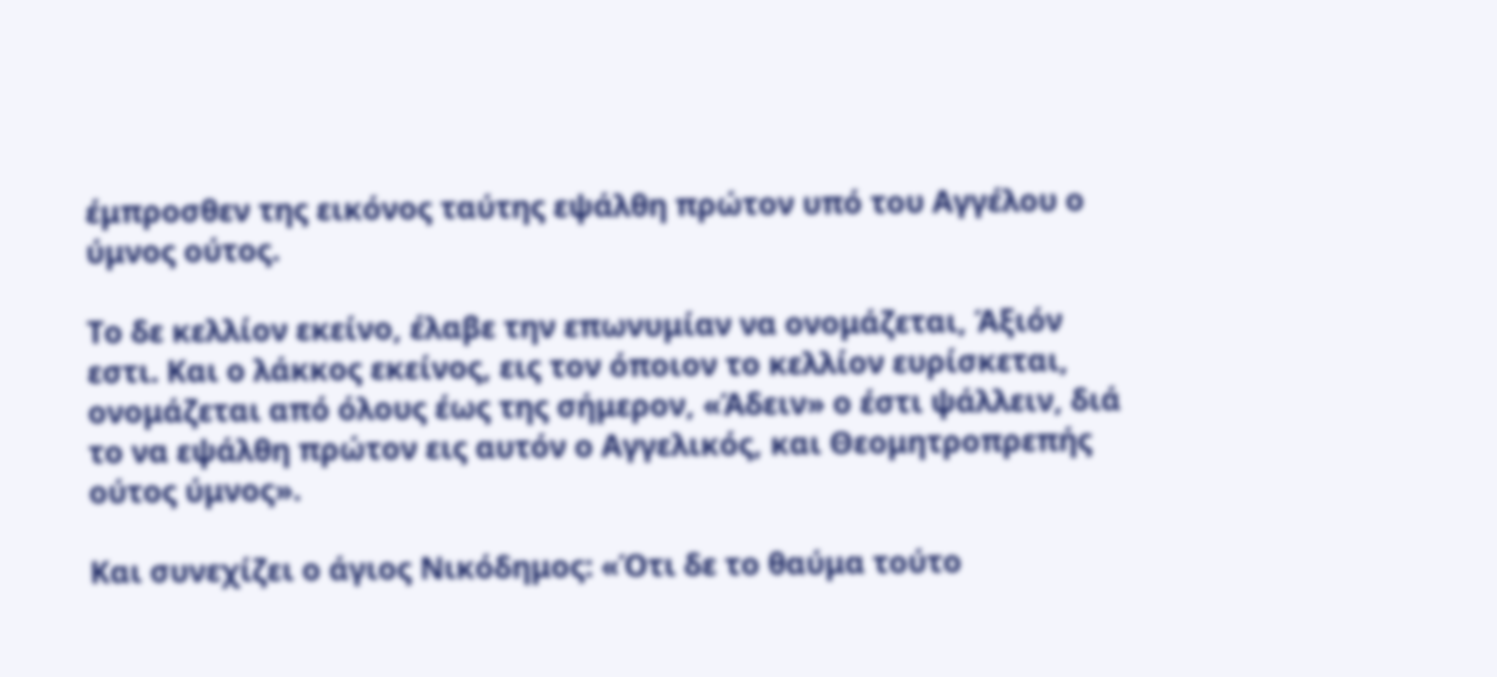έμπροσθεν της εικόνος ταύτης εψάλθη πρώτον υπό του Αγγέλου ο ύμνος ούτος.

Το δε κελλίον εκείνο, έλαβε την επωνυμίαν να ονομάζεται, Άξιόν εστι. Και ο λάκκος εκείνος, εις τον όποιον το κελλίον ευρίσκεται, ονομάζεται από όλους έως της σήμερον, «Άδειν» ο έστι ψάλλειν, διά το να εψάλθη πρώτον εις αυτόν ο Αγγελικός, και Θεομητροπρεπής ούτος ύμνος».

Και συνεχίζει ο άγιος Νικόδημος: «Ότι δε το θαύμα τούτο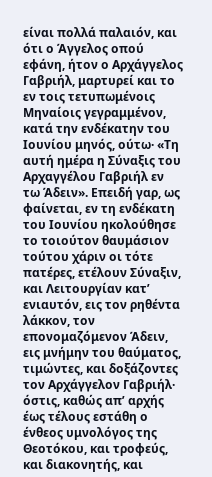είναι πολλά παλαιόν, και ότι ο Άγγελος οπού εφάνη, ήτον ο Αρχάγγελος Γαβριήλ, μαρτυρεί και το εν τοις τετυπωμένοις Μηναίοις γεγραμμένον, κατά την ενδέκατην του Ιουνίου μηνός, ούτω· «Τη αυτή ημέρα η Σύναξις του Αρχαγγέλου Γαβριήλ εν τω Άδειν». Επειδή γαρ, ως φαίνεται, εν τη ενδέκατη του Ιουνίου ηκολούθησε το τοιούτον θαυμάσιον τούτου χάριν οι τότε πατέρες, ετέλουν Σύναξιν, και Λειτουργίαν κατ’ ενιαυτόν, εις τον ρηθέντα λάκκον, τον επονομαζόμενον Άδειν, εις μνήμην του θαύματος, τιμώντες, και δοξάζοντες τον Αρχάγγελον Γαβριήλ· όστις, καθώς απ’ αρχής έως τέλους εστάθη ο ένθεος υμνολόγος της Θεοτόκου, και τροφεύς, και διακονητής, και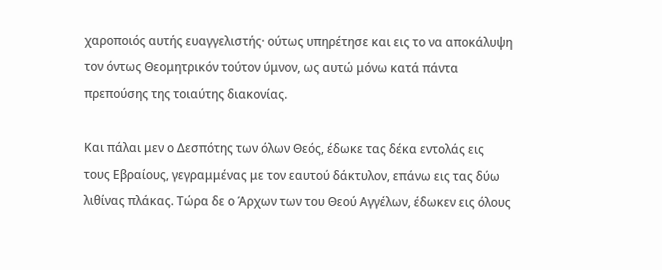χαροποιός αυτής ευαγγελιστής· ούτως υπηρέτησε και εις το να αποκάλυψη τον όντως Θεομητρικόν τούτον ύμνον, ως αυτώ μόνω κατά πάντα πρεπούσης της τοιαύτης διακονίας.

Και πάλαι μεν ο Δεσπότης των όλων Θεός, έδωκε τας δέκα εντολάς εις τους Εβραίους, γεγραμμένας με τον εαυτού δάκτυλον, επάνω εις τας δύω λιθίνας πλάκας. Τώρα δε ο Άρχων των του Θεού Αγγέλων, έδωκεν εις όλους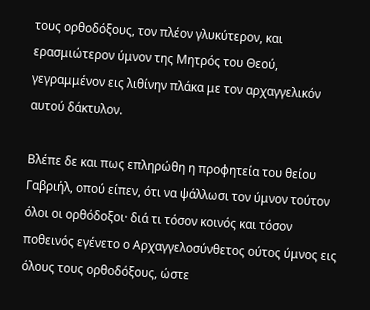τους ορθοδόξους, τον πλέον γλυκύτερον, και ερασμιώτερον ύμνον της Μητρός του Θεού, γεγραμμένον εις λιθίνην πλάκα με τον αρχαγγελικόν αυτού δάκτυλον.

Βλέπε δε και πως επληρώθη η προφητεία του θείου Γαβριήλ, οπού είπεν, ότι να ψάλλωσι τον ύμνον τούτον όλοι οι ορθόδοξοι· διά τι τόσον κοινός και τόσον ποθεινός εγένετο ο Αρχαγγελοσύνθετος ούτος ύμνος εις όλους τους ορθοδόξους, ώστε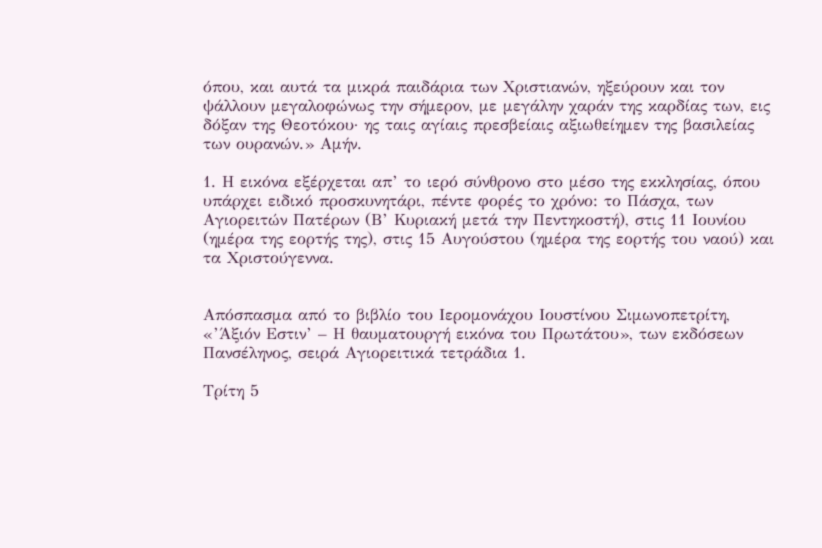όπου, και αυτά τα μικρά παιδάρια των Χριστιανών, ηξεύρουν και τον ψάλλουν μεγαλοφώνως την σήμερον, με μεγάλην χαράν της καρδίας των, εις δόξαν της Θεοτόκου· ης ταις αγίαις πρεσβείαις αξιωθείημεν της βασιλείας των ουρανών.» Αμήν.

1. Η εικόνα εξέρχεται απ’ το ιερό σύνθρονο στο μέσο της εκκλησίας, όπου υπάρχει ειδικό προσκυνητάρι, πέντε φορές το χρόνο: το Πάσχα, των Αγιορειτών Πατέρων (Β’ Κυριακή μετά την Πεντηκοστή), στις 11 Ιουνίου (ημέρα της εορτής της), στις 15 Αυγούστου (ημέρα της εορτής του ναού) και τα Χριστούγεννα.


Απόσπασμα από το βιβλίο του Ιερομονάχου Ιουστίνου Σιμωνοπετρίτη, «’Άξιόν Εστιν’ – Η θαυματουργή εικόνα του Πρωτάτου», των εκδόσεων Πανσέληνος, σειρά Αγιορειτικά τετράδια 1.

Τρίτη 5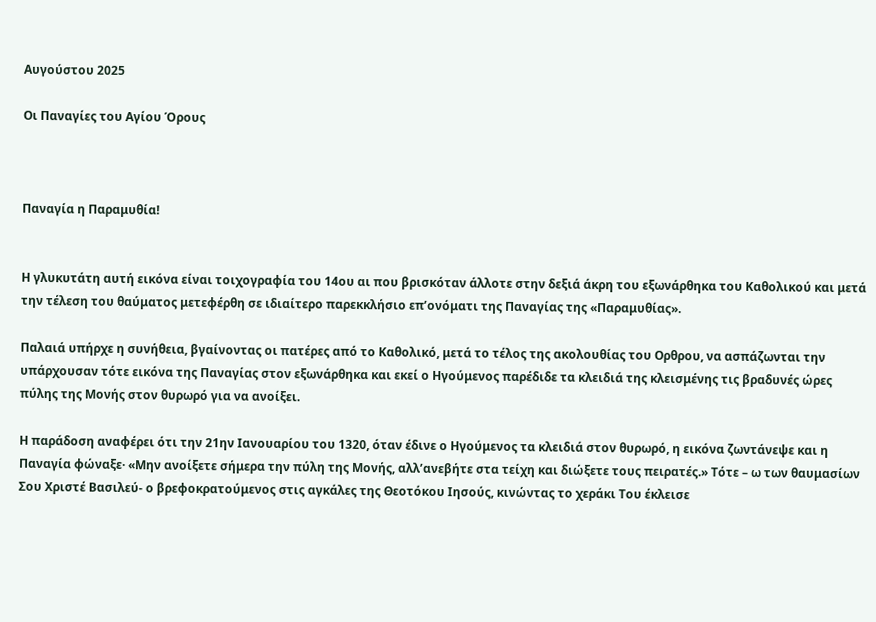Αυγούστου 2025

Οι Παναγίες του Αγίου Όρους



Παναγία η Παραμυθία!


Η γλυκυτάτη αυτή εικόνα είναι τοιχογραφία του 14ου αι που βρισκόταν άλλοτε στην δεξιά άκρη του εξωνάρθηκα του Καθολικού και μετά την τέλεση του θαύματος μετεφέρθη σε ιδιαίτερο παρεκκλήσιο επ’ονόματι της Παναγίας της «Παραμυθίας».

Παλαιά υπήρχε η συνήθεια, βγαίνοντας οι πατέρες από το Καθολικό, μετά το τέλος της ακολουθίας του Ορθρου, να ασπάζωνται την υπάρχουσαν τότε εικόνα της Παναγίας στον εξωνάρθηκα και εκεί ο Ηγούμενος παρέδιδε τα κλειδιά της κλεισμένης τις βραδυνές ώρες πύλης της Μονής στον θυρωρό για να ανοίξει.

Η παράδοση αναφέρει ότι την 21ην Ιανουαρίου του 1320, όταν έδινε ο Ηγούμενος τα κλειδιά στον θυρωρό, η εικόνα ζωντάνεψε και η Παναγία φώναξε· «Μην ανοίξετε σήμερα την πύλη της Μονής, αλλ’ανεβήτε στα τείχη και διώξετε τους πειρατές.» Τότε – ω των θαυμασίων Σου Χριστέ Βασιλεύ- ο βρεφοκρατούμενος στις αγκάλες της Θεοτόκου Ιησούς, κινώντας το χεράκι Του έκλεισε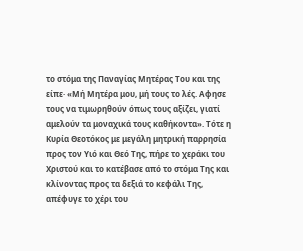το στόμα της Παναγίας Μητέρας Του και της είπε· «Μή Μητέρα μου, μή τους το λές. Αφησε τους να τιμωρηθούν όπως τους αξίζει, γιατί αμελούν τα μοναχικά τους καθήκοντα». Τότε η Κυρία Θεοτόκος με μεγάλη μητρική παρρησία προς τον Υιό και Θεό Της, πήρε το χεράκι του Χριστού και το κατέβασε από το στόμα Της και κλίνοντας προς τα δεξιά το κεφάλι Της, απέφυγε το χέρι του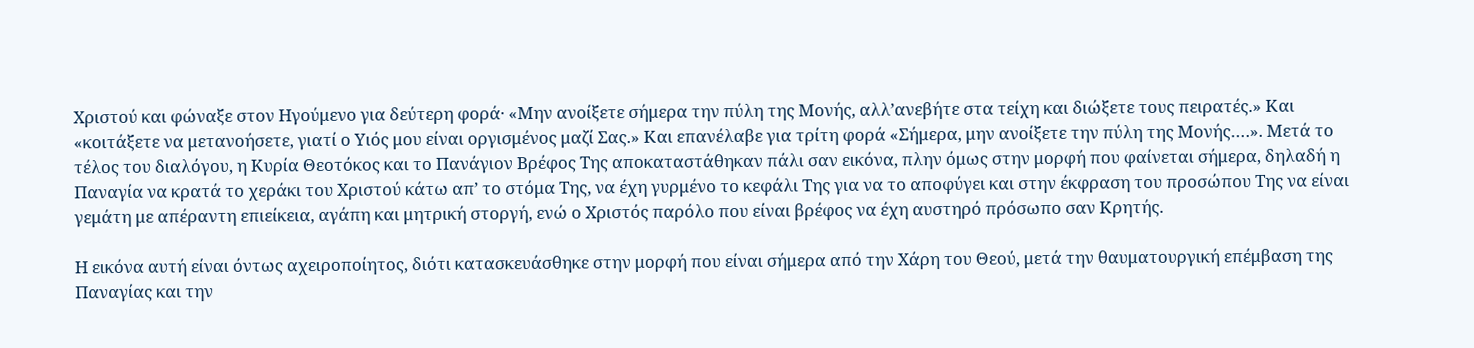Χριστού και φώναξε στον Ηγούμενο για δεύτερη φορά· «Μην ανοίξετε σήμερα την πύλη της Μονής, αλλ’ανεβήτε στα τείχη και διώξετε τους πειρατές.» Και «κοιτάξετε να μετανοήσετε, γιατί ο Υιός μου είναι οργισμένος μαζί Σας.» Και επανέλαβε για τρίτη φορά «Σήμερα, μην ανοίξετε την πύλη της Μονής….». Μετά το τέλος του διαλόγου, η Κυρία Θεοτόκος και το Πανάγιον Βρέφος Της αποκαταστάθηκαν πάλι σαν εικόνα, πλην όμως στην μορφή που φαίνεται σήμερα, δηλαδή η Παναγία να κρατά το χεράκι του Χριστού κάτω απ’ το στόμα Της, να έχη γυρμένο το κεφάλι Της για να το αποφύγει και στην έκφραση του προσώπου Της να είναι γεμάτη με απέραντη επιείκεια, αγάπη και μητρική στοργή, ενώ ο Χριστός παρόλο που είναι βρέφος να έχη αυστηρό πρόσωπο σαν Κρητής.

Η εικόνα αυτή είναι όντως αχειροποίητος, διότι κατασκευάσθηκε στην μορφή που είναι σήμερα από την Χάρη του Θεού, μετά την θαυματουργική επέμβαση της Παναγίας και την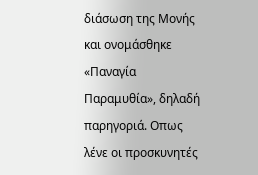διάσωση της Μονής και ονομάσθηκε «Παναγία Παραμυθία», δηλαδή παρηγοριά. Οπως λένε οι προσκυνητές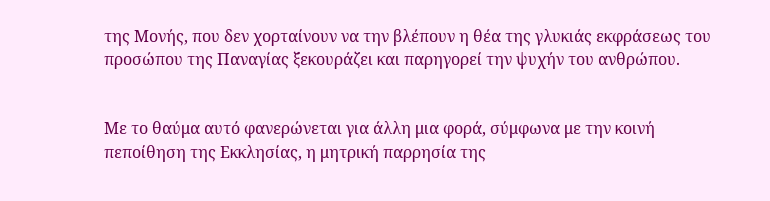της Μονής, που δεν χορταίνουν να την βλέπουν η θέα της γλυκιάς εκφράσεως του προσώπου της Παναγίας ξεκουράζει και παρηγορεί την ψυχήν του ανθρώπου.


Με το θαύμα αυτό φανερώνεται για άλλη μια φορά, σύμφωνα με την κοινή πεποίθηση της Εκκλησίας, η μητρική παρρησία της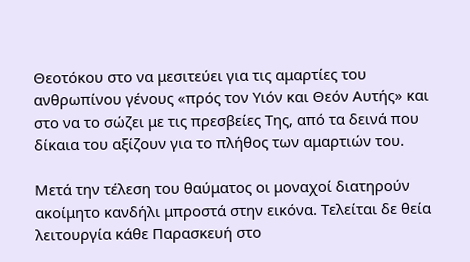Θεοτόκου στο να μεσιτεύει για τις αμαρτίες του ανθρωπίνου γένους «πρός τον Υιόν και Θεόν Αυτής» και στο να το σώζει με τις πρεσβείες Της, από τα δεινά που δίκαια του αξίζουν για το πλήθος των αμαρτιών του.

Μετά την τέλεση του θαύματος οι μοναχοί διατηρούν ακοίμητο κανδήλι μπροστά στην εικόνα. Τελείται δε θεία λειτουργία κάθε Παρασκευή στο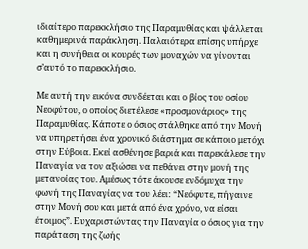ιδιαίτερο παρεκκλήσιο της Παραμυθίας και ψάλλεται καθημερινά παράκληση. Παλαιότερα επίσης υπήρχε και η συνήθεια οι κουρές των μοναχών να γίνονται σ’αυτό το παρεκκλήσιο.

Με αυτή την εικόνα συνδέεται και ο βίος του οσίου Νεοφύτου, ο οποίος διετέλεσε «προσμονάριος» της Παραμυθίας. Κάποτε ο όσιος στάλθηκε από την Μονή να υπηρετήσει ένα χρονικό διάστημα σε κάποιο μετόχι στην Εύβοια. Εκεί ασθένησε βαριά και παρεκάλεσε την Παναγία να τον αξιώσει να πεθάνει στην μονή της μετανοίας του. Αμέσως τότε άκουσε ενδόμυχα την φωνή της Παναγίας να του λέει: “Νεόφυτε, πήγαινε στην Μονή σου και μετά από ένα χρόνο, να είσαι έτοιμος”. Ευχαριστώντας την Παναγία ο όσιος για την παράταση της ζωής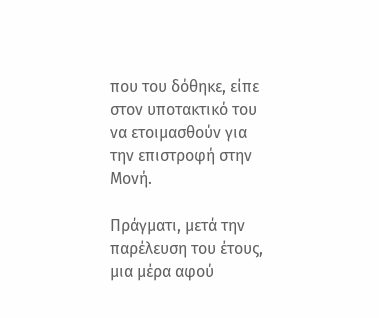που του δόθηκε, είπε στον υποτακτικό του να ετοιμασθούν για την επιστροφή στην Μονή.

Πράγματι, μετά την παρέλευση του έτους, μια μέρα αφού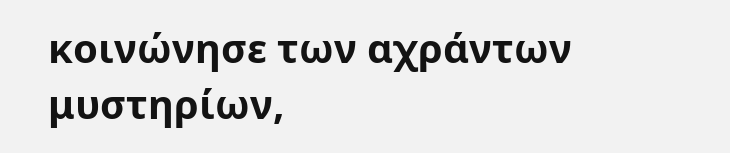κοινώνησε των αχράντων μυστηρίων,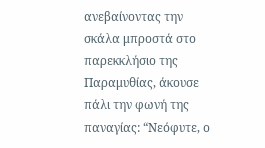ανεβαίνοντας την σκάλα μπροστά στο παρεκκλήσιο της Παραμυθίας, άκουσε πάλι την φωνή της παναγίας: “Νεόφυτε, ο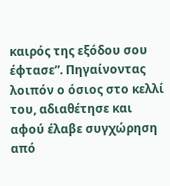καιρός της εξόδου σου έφτασε”. Πηγαίνοντας λοιπόν ο όσιος στο κελλί του, αδιαθέτησε και αφού έλαβε συγχώρηση από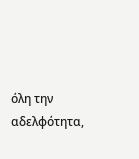όλη την αδελφότητα,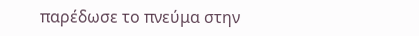παρέδωσε το πνεύμα στην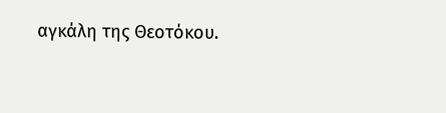αγκάλη της Θεοτόκου.